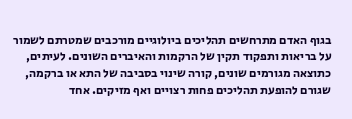בגוף האדם מתרחשים תהליכים ביולוגיים מורכבים שמטרתם לשמור על בריאות ותפקוד תקין של הרקמות והאיברים השונים. לעיתים, כתוצאה מגורמים שונים, קורה שינוי בסביבה של התא או ברקמה, שגורם להופעת תהליכים פחות רצויים ואף מזיקים. אחד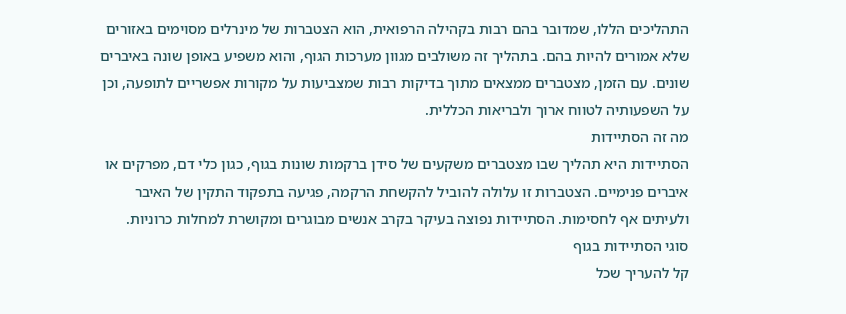התהליכים הללו, שמדובר בהם רבות בקהילה הרפואית, הוא הצטברות של מינרלים מסוימים באזורים שלא אמורים להיות בהם. בתהליך זה משולבים מגוון מערכות הגוף, והוא משפיע באופן שונה באיברים שונים. עם הזמן, מצטברים ממצאים מתוך בדיקות רבות שמצביעות על מקורות אפשריים לתופעה, וכן על השפעותיה לטווח ארוך ולבריאות הכללית.
מה זה הסתיידות
הסתיידות היא תהליך שבו מצטברים משקעים של סידן ברקמות שונות בגוף, כגון כלי דם, מפרקים או איברים פנימיים. הצטברות זו עלולה להוביל להקשחת הרקמה, פגיעה בתפקוד התקין של האיבר ולעיתים אף לחסימות. הסתיידות נפוצה בעיקר בקרב אנשים מבוגרים ומקושרת למחלות כרוניות.
סוגי הסתיידות בגוף
קל להעריך שכל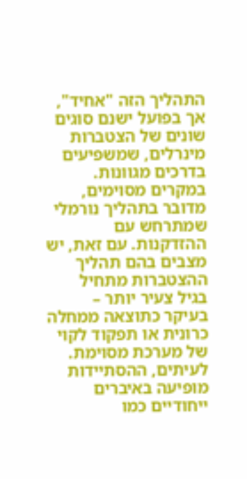התהליך הזה "אחיד", אך בפועל ישנם סוגים שונים של הצטברות מינרלים, שמשפיעים בדרכים מגוונות. במקרים מסוימים, מדובר בתהליך נורמלי שמתרחש עם ההזדקנות. עם זאת, יש מצבים בהם תהליך ההצטברות מתחיל בגיל צעיר יותר – בעיקר כתוצאה ממחלה כרונית או תפקוד לקוי של מערכת מסוימת. לעיתים, ההסתיידות מופיעה באיברים ייחודיים כמו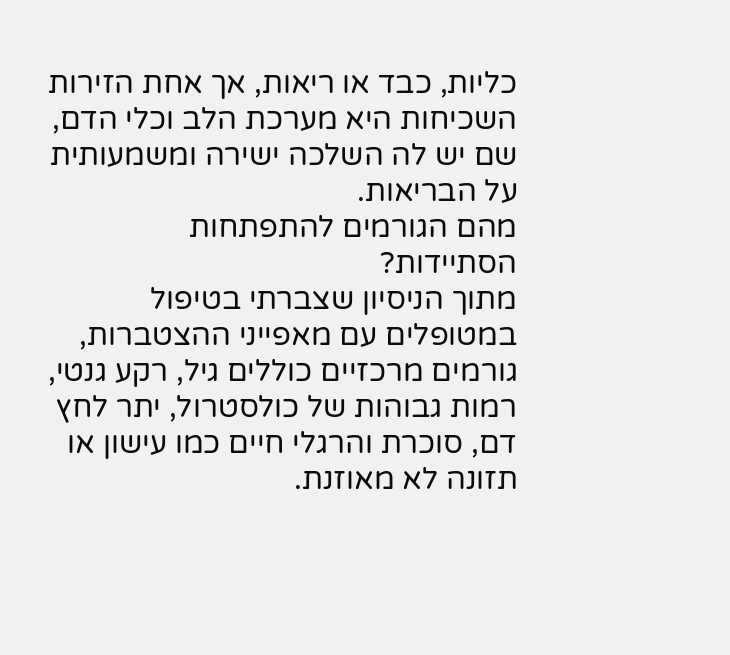כליות, כבד או ריאות, אך אחת הזירות השכיחות היא מערכת הלב וכלי הדם, שם יש לה השלכה ישירה ומשמעותית על הבריאות.
מהם הגורמים להתפתחות הסתיידות?
מתוך הניסיון שצברתי בטיפול במטופלים עם מאפייני ההצטברות, גורמים מרכזיים כוללים גיל, רקע גנטי, רמות גבוהות של כולסטרול, יתר לחץ דם, סוכרת והרגלי חיים כמו עישון או תזונה לא מאוזנת.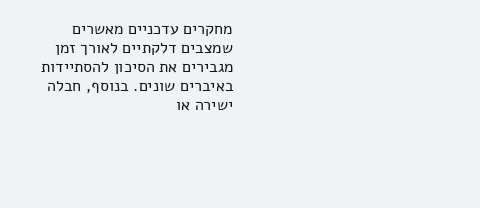מחקרים עדכניים מאשרים שמצבים דלקתיים לאורך זמן מגבירים את הסיכון להסתיידות באיברים שונים. בנוסף, חבלה ישירה או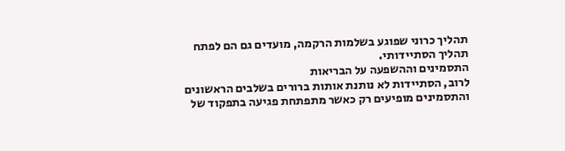תהליך כרוני שפוגע בשלמות הרקמה, מועדים גם הם לפתח תהליך הסתיידותי.
התסמינים וההשפעה על הבריאות
לרוב, הסתיידות לא נותנת אותות ברורים בשלבים הראשונים והתסמינים מופיעים רק כאשר מתפתחת פגיעה בתפקוד של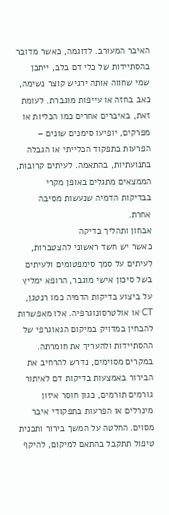האיבר המעורב. לדוגמה, כאשר מדובר בהסתיידות של כלי דם בלב, ייתכן שמי שחווה אותה ירגיש קוצר נשימה, כאב בחזה או עייפות מוגברת. לעומת זאת, באיברים אחרים כמו הכליות או מפרקים, יופיעו סימנים שונים – הפרעות בתפקוד הכלייתי או הגבלה בתנועתיות, בהתאמה. לעיתים קרובות, הממצאים מתגלים באופן מקרי בבדיקות הדמיה שנעשות מסיבה אחרת.
אבחון ותהליך בדיקה
כאשר יש חשד ראשוני להצטברות, לעיתים על סמך סימפטומים ולעיתים בשל סיכון אישי מוגבר, הרופא ימליץ על ביצוע בדיקות הדמיה כמו רנטגן, CT או אולטרסונוגרפיה. אלו מאפשרות להבחין במדויק במיקום הגאוגרפי של ההסתיידות ולהעריך את חומרתה. במקרים מסוימים, נדרש להרחיב את הבירור באמצעות בדיקות דם לאיתור גורמים תורמים, כגון חוסר איזון מינרלים או הפרעות בתפקודי איבר מסוים. החלטה על המשך בירור ותכנית טיפול תתקבל בהתאם למיקום, להיקף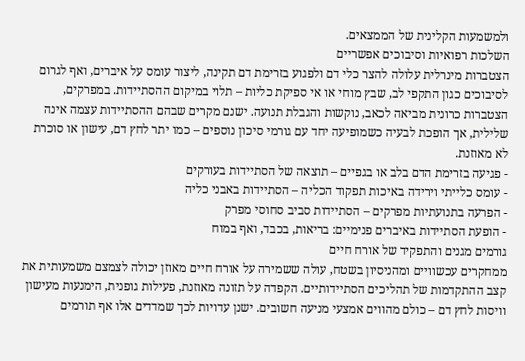ולמשמעות הקלינית של הממצאים.
השלכות רפואיות וסיבוכים אפשריים
הצטברות מינרלית עלולה להצר כלי דם ולפגוע בזרימת דם תקינה, ליצור עומס על איברים, ואף לגרום לסיבוכים כגון התקפי לב, שבץ מוחי או אי ספיקת כליות – תלוי במיקום ההסתיידות. במפרקים, הצטברות כרונית מביאה לכאב, נוקשות והגבלת תנועה. ישנם מקרים שבהם ההסתיידות עצמה אינה שלילית, אך הופכת לבעיה כשמופיעה יחד עם גורמי סיכון נוספים – כמו יתר לחץ דם, עישון או סוכרת לא מאוזנת.
- פגיעה בזרימת הדם בלב או בגפיים – תוצאה של הסתיידות בעורקים
- עומס כלייתי וירידה באיכות תפקוד הכליה – הסתיידות באבני כליה
- הפרעה בתנועתיות מפרקים – הסתיידות סביב סחוסי מפרק
- הופעת הסתיידות באיברים פנימיים: בריאות, בכבד, ואף במוח
גורמים מגנים והתפקיד של אורח חיים
ממחקרים עכשוויים ומהניסיון בשטח, עולה ששמירה על אורח חיים מאוזן יכולה לצמצם משמעותית את קצב ההתקדמות של תהליכים הסתיידותיים. הקפדה על תזונה מאוזנת, פעילות גופנית, הימנעות מעישון וויסות לחץ דם – כולם מהווים אמצעי מניעה חשובים. ישנן עדויות לכך שמדדים אלו אף תורמים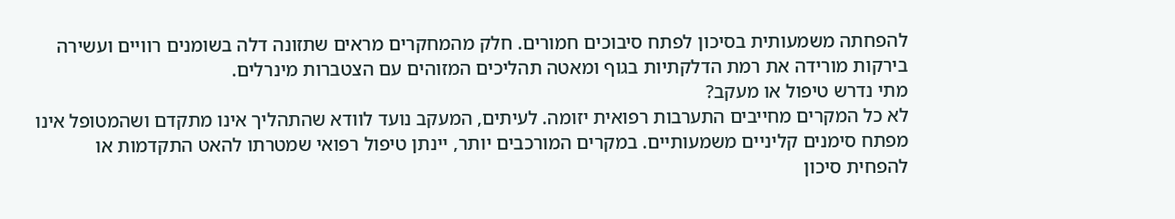להפחתה משמעותית בסיכון לפתח סיבוכים חמורים. חלק מהמחקרים מראים שתזונה דלה בשומנים רוויים ועשירה בירקות מורידה את רמת הדלקתיות בגוף ומאטה תהליכים המזוהים עם הצטברות מינרלים.
מתי נדרש טיפול או מעקב?
לא כל המקרים מחייבים התערבות רפואית יזומה. לעיתים, המעקב נועד לוודא שהתהליך אינו מתקדם ושהמטופל אינו מפתח סימנים קליניים משמעותיים. במקרים המורכבים יותר, יינתן טיפול רפואי שמטרתו להאט התקדמות או להפחית סיכון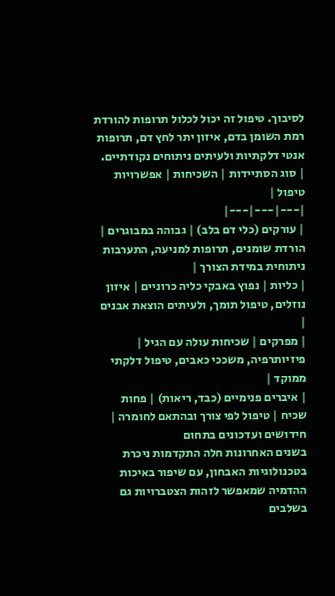לסיבוך. טיפול זה יכול לכלול תרופות להורדת רמת השומן בדם, איזון יתר לחץ דם, תרופות אנטי דלקתיות ולעיתים ניתוחים נקודתיים.
| סוג הסתיידות | השכיחות | אפשרויות טיפול |
|---|---|---|
| עורקים (כלי דם בלב) | גבוהה במבוגרים | הורדת שומנים, תרופות למניעה, התערבות ניתוחית במידת הצורך |
| כליות | נפוץ באבקי כליה כרוניים | איזון נוזלים, טיפול תומך, ולעיתים הוצאת אבנים |
| מפרקים | שכיחות עולה עם הגיל | פיזיותרפיה, משככי כאבים, טיפול דלקתי ממוקד |
| איברים פנימיים (כבד, ריאות) | פחות שכיח | טיפול לפי צורך ובהתאם לחומרה |
חידושים ועדכונים בתחום
בשנים האחרונות חלה התקדמות ניכרת בטכנולוגיות האבחון, עם שיפור באיכות ההדמיה שמאפשר לזהות הצטברויות גם בשלבים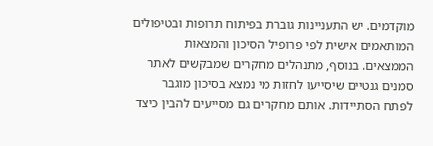מוקדמים. יש התעניינות גוברת בפיתוח תרופות ובטיפולים המותאמים אישית לפי פרופיל הסיכון והמצאות הממצאים. בנוסף, מתנהלים מחקרים שמבקשים לאתר סמנים גנטיים שיסייעו לחזות מי נמצא בסיכון מוגבר לפתח הסתיידות. אותם מחקרים גם מסייעים להבין כיצד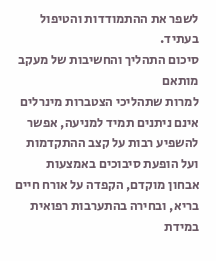לשפר את ההתמודדות והטיפול בעתיד.
סיכום התהליך והחשיבות של מעקב מותאם
למרות שתהליכי הצטברות מינרלים אינם ניתנים תמיד למניעה, אפשר להשפיע רבות על קצב ההתקדמות ועל הופעת סיבוכים באמצעות אבחון מוקדם, הקפדה על אורח חיים בריא, ובחירה בהתערבות רפואית במידת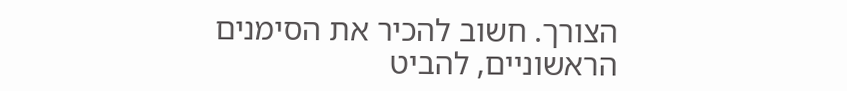הצורך. חשוב להכיר את הסימנים הראשוניים, להביט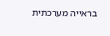בראייה מערכתית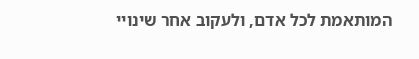המותאמת לכל אדם, ולעקוב אחר שינויי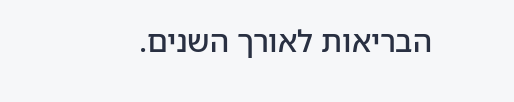הבריאות לאורך השנים.